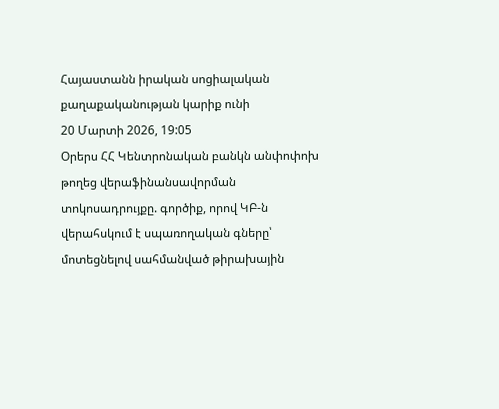Հայաստանն իրական սոցիալական քաղաքականության կարիք ունի
20 Մարտի 2026, 19:05
Օրերս ՀՀ Կենտրոնական բանկն անփոփոխ թողեց վերաֆինանսավորման տոկոսադրույքը. գործիք, որով ԿԲ-ն վերահսկում է սպառողական գները՝ մոտեցնելով սահմանված թիրախային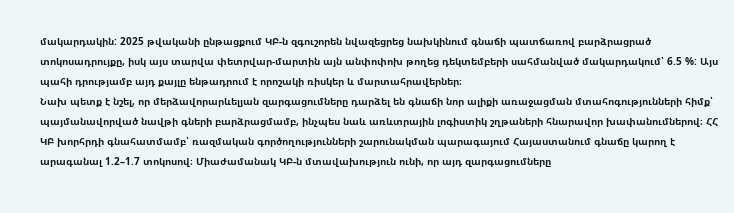մակարդակին: 2025 թվականի ընթացքում ԿԲ-ն զգուշորեն նվազեցրեց նախկինում գնաճի պատճառով բարձրացրած տոկոսադրույքը, իսկ այս տարվա փետրվար-մարտին այն անփոփոխ թողեց դեկտեմբերի սահմանված մակարդակում՝ 6.5 %: Այս պահի դրությամբ այդ քայլը ենթադրում է որոշակի ռիսկեր և մարտահրավերներ։
Նախ պետք է նշել, որ մերձավորարևելյան զարգացումները դարձել են գնաճի նոր ալիքի առաջացման մտահոգությունների հիմք՝ պայմանավորված նավթի գների բարձրացմամբ, ինչպես նաև առևտրային լոգիստիկ շղթաների հնարավոր խափանումներով։ ՀՀ ԿԲ խորհրդի գնահատմամբ՝ ռազմական գործողությունների շարունակման պարագայում Հայաստանում գնաճը կարող է արագանալ 1.2–1.7 տոկոսով։ Միաժամանակ ԿԲ-ն մտավախություն ունի, որ այդ զարգացումները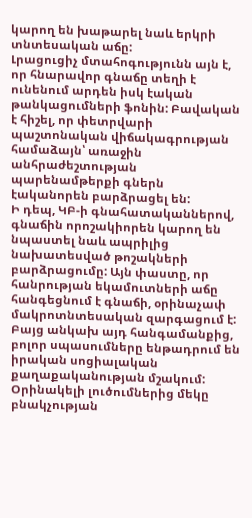կարող են խաթարել նաև երկրի տնտեսական աճը:
Լրացուցիչ մտահոգությունն այն է, որ հնարավոր գնաճը տեղի է ունենում արդեն իսկ էական թանկացումների ֆոնին: Բավական է հիշել, որ փետրվարի պաշտոնական վիճակագրության համաձայն՝ առաջին անհրաժեշտության պարենամթերքի գներն էականորեն բարձրացել են:
Ի դեպ, ԿԲ-ի գնահատականներով, գնաճին որոշակիորեն կարող են նպաստել նաև ապրիլից նախատեսված թոշակների բարձրացումը: Այն փաստը, որ հանրության եկամուտների աճը հանգեցնում է գնաճի, օրինաչափ մակրոտնտեսական զարգացում է: Բայց անկախ այդ հանգամանքից, բոլոր սպասումները ենթադրում են իրական սոցիալական քաղաքականության մշակում: Օրինակելի լուծումներից մեկը բնակչության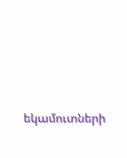եկամուտների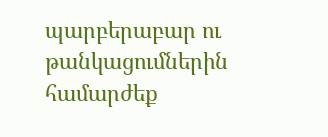պարբերաբար ու թանկացումներին համարժեք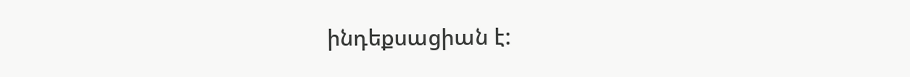ինդեքսացիան է: